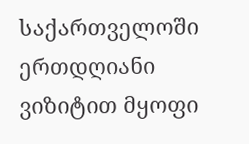საქართველოში ერთდღიანი ვიზიტით მყოფი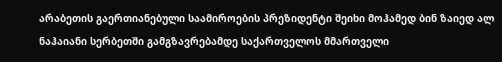არაბეთის გაერთიანებული საამიროების პრეზიდენტი შეიხი მოჰამედ ბინ ზაიედ ალ ნაჰაიანი სერბეთში გამგზავრებამდე საქართველოს მმართველი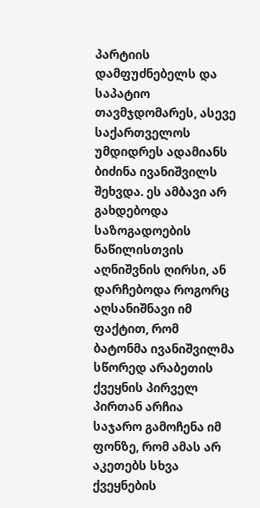პარტიის დამფუძნებელს და საპატიო თავმჯდომარეს, ასევე საქართველოს უმდიდრეს ადამიანს ბიძინა ივანიშვილს შეხვდა. ეს ამბავი არ გახდებოდა საზოგადოების ნაწილისთვის აღნიშვნის ღირსი, ან დარჩებოდა როგორც აღსანიშნავი იმ ფაქტით, რომ ბატონმა ივანიშვილმა სწორედ არაბეთის ქვეყნის პირველ პირთან არჩია საჯარო გამოჩენა იმ ფონზე, რომ ამას არ აკეთებს სხვა ქვეყნების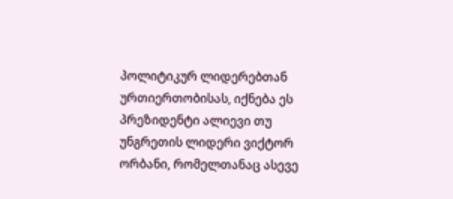პოლიტიკურ ლიდერებთან ურთიერთობისას, იქნება ეს პრეზიდენტი ალიევი თუ უნგრეთის ლიდერი ვიქტორ ორბანი, რომელთანაც ასევე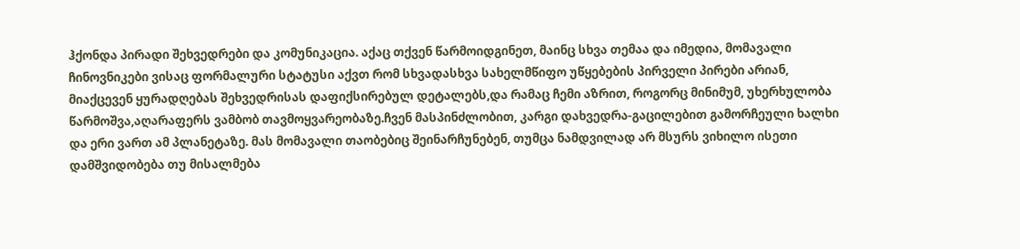ჰქონდა პირადი შეხვედრები და კომუნიკაცია. აქაც თქვენ წარმოიდგინეთ, მაინც სხვა თემაა და იმედია, მომავალი ჩინოვნიკები ვისაც ფორმალური სტატუსი აქვთ რომ სხვადასხვა სახელმწიფო უწყებების პირველი პირები არიან, მიაქცევენ ყურადღებას შეხვედრისას დაფიქსირებულ დეტალებს,და რამაც ჩემი აზრით, როგორც მინიმუმ, უხერხულობა წარმოშვა,აღარაფერს ვამბობ თავმოყვარეობაზე.ჩვენ მასპინძლობით, კარგი დახვედრა-გაცილებით გამორჩეული ხალხი და ერი ვართ ამ პლანეტაზე. მას მომავალი თაობებიც შეინარჩუნებენ, თუმცა ნამდვილად არ მსურს ვიხილო ისეთი დამშვიდობება თუ მისალმება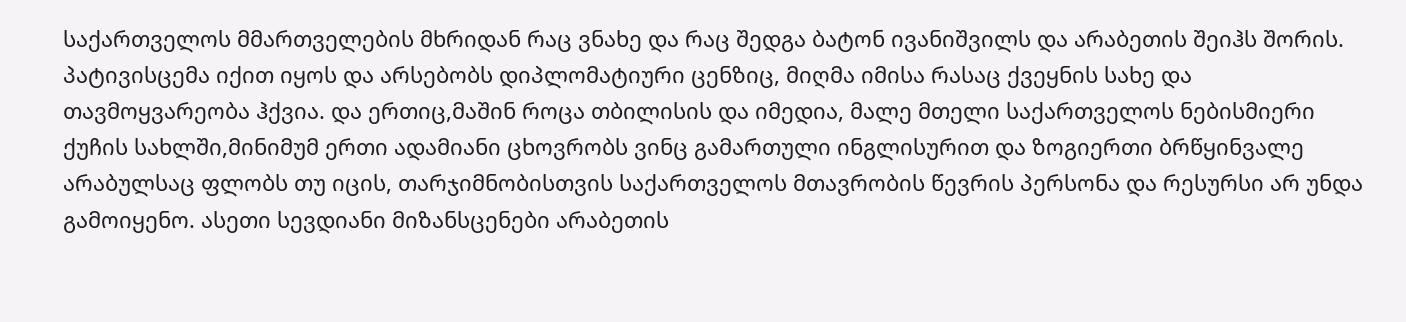საქართველოს მმართველების მხრიდან რაც ვნახე და რაც შედგა ბატონ ივანიშვილს და არაბეთის შეიჰს შორის. პატივისცემა იქით იყოს და არსებობს დიპლომატიური ცენზიც, მიღმა იმისა რასაც ქვეყნის სახე და თავმოყვარეობა ჰქვია. და ერთიც,მაშინ როცა თბილისის და იმედია, მალე მთელი საქართველოს ნებისმიერი ქუჩის სახლში,მინიმუმ ერთი ადამიანი ცხოვრობს ვინც გამართული ინგლისურით და ზოგიერთი ბრწყინვალე არაბულსაც ფლობს თუ იცის, თარჯიმნობისთვის საქართველოს მთავრობის წევრის პერსონა და რესურსი არ უნდა გამოიყენო. ასეთი სევდიანი მიზანსცენები არაბეთის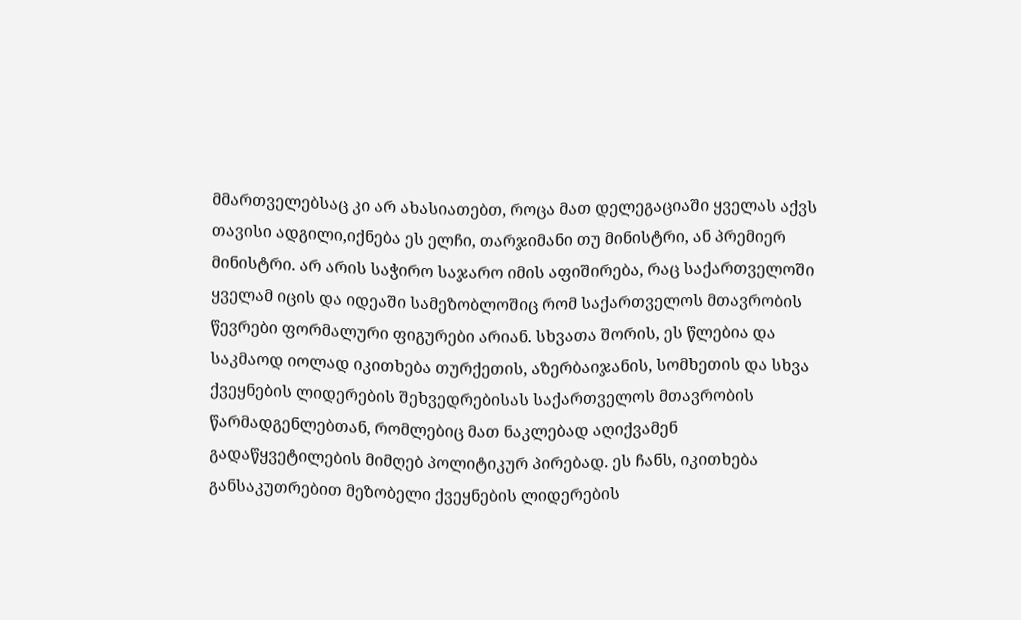მმართველებსაც კი არ ახასიათებთ, როცა მათ დელეგაციაში ყველას აქვს თავისი ადგილი,იქნება ეს ელჩი, თარჯიმანი თუ მინისტრი, ან პრემიერ მინისტრი. არ არის საჭირო საჯარო იმის აფიშირება, რაც საქართველოში ყველამ იცის და იდეაში სამეზობლოშიც რომ საქართველოს მთავრობის წევრები ფორმალური ფიგურები არიან. სხვათა შორის, ეს წლებია და საკმაოდ იოლად იკითხება თურქეთის, აზერბაიჯანის, სომხეთის და სხვა ქვეყნების ლიდერების შეხვედრებისას საქართველოს მთავრობის წარმადგენლებთან, რომლებიც მათ ნაკლებად აღიქვამენ გადაწყვეტილების მიმღებ პოლიტიკურ პირებად. ეს ჩანს, იკითხება განსაკუთრებით მეზობელი ქვეყნების ლიდერების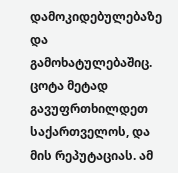დამოკიდებულებაზე და გამოხატულებაშიც. ცოტა მეტად გავუფრთხილდეთ საქართველოს, და მის რეპუტაციას. ამ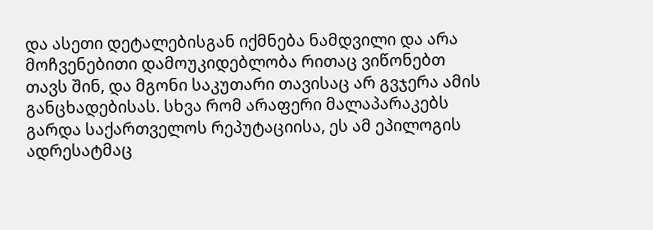და ასეთი დეტალებისგან იქმნება ნამდვილი და არა მოჩვენებითი დამოუკიდებლობა რითაც ვიწონებთ თავს შინ, და მგონი საკუთარი თავისაც არ გვჯერა ამის განცხადებისას. სხვა რომ არაფერი მალაპარაკებს გარდა საქართველოს რეპუტაციისა, ეს ამ ეპილოგის ადრესატმაც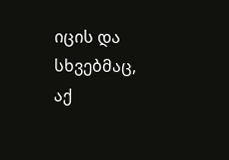იცის და სხვებმაც, აქ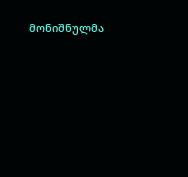მონიშნულმა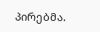პირებმა.